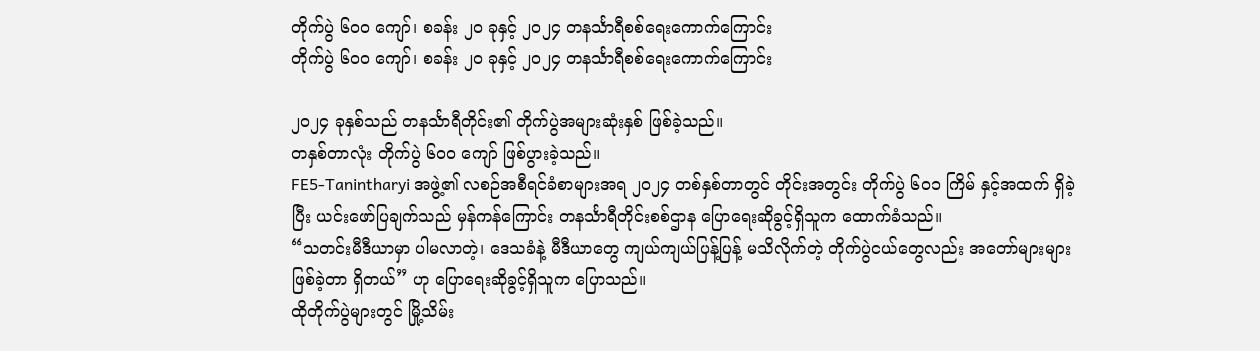တိုက်ပွဲ ၆၀၀ ကျော်၊ စခန်း ၂၀ ခုနှင့် ၂၀၂၄ တနင်္သာရီစစ်ရေးကောက်ကြောင်း
တိုက်ပွဲ ၆၀၀ ကျော်၊ စခန်း ၂၀ ခုနှင့် ၂၀၂၄ တနင်္သာရီစစ်ရေးကောက်ကြောင်း

၂၀၂၄ ခုနှစ်သည် တနင်္သာရီတိုင်း၏ တိုက်ပွဲအများဆုံးနှစ် ဖြစ်ခဲ့သည်။
တနှစ်တာလုံး တိုက်ပွဲ ၆၀၀ ကျော် ဖြစ်ပွားခဲ့သည်။
FE5-Tanintharyi အဖွဲ့၏ လစဉ်အစီရင်ခံစာများအရ ၂၀၂၄ တစ်နှစ်တာတွင် တိုင်းအတွင်း တိုက်ပွဲ ၆၀၁ ကြိမ် နှင့်အထက် ရှိခဲ့ပြီး ယင်းဖော်ပြချက်သည် မှန်ကန်ကြောင်း တနင်္သာရီတိုင်းစစ်ဌာန ပြောရေးဆိုခွင့်ရှိသူက ထောက်ခံသည်။
“သတင်းမီဒီယာမှာ ပါမလာတဲ့၊ ဒေသခံနဲ့ မီဒီယာတွေ ကျယ်ကျယ်ပြန့်ပြန့် မသိလိုက်တဲ့ တိုက်ပွဲငယ်တွေလည်း အတော်များများ ဖြစ်ခဲ့တာ ရှိတယ်” ဟု ပြောရေးဆိုခွင့်ရှိသူက ပြောသည်။
ထိုတိုက်ပွဲများတွင် မြို့သိမ်း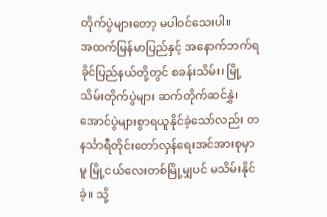တိုက်ပွဲများတော့ မပါဝင်သေးပါ။
အထက်မြန်မာပြည်နှင့် အနောက်ဘက်ရခိုင်ပြည်နယ်တို့တွင် စခန်းသိမ်း၊ မြို့သိမ်းတိုက်ပွဲများ ဆက်တိုက်ဆင်နွှဲ၊ အောင်ပွဲများစွာရယူနိုင်ခဲ့သော်လည်း တနင်္သာရီတိုင်းတော်လှန်ရေးအင်အားစုမှာမူ မြို့ငယ်လေးတစ်မြို့မျှပင် မသိမ်းနိုင်ခဲ့။ သို့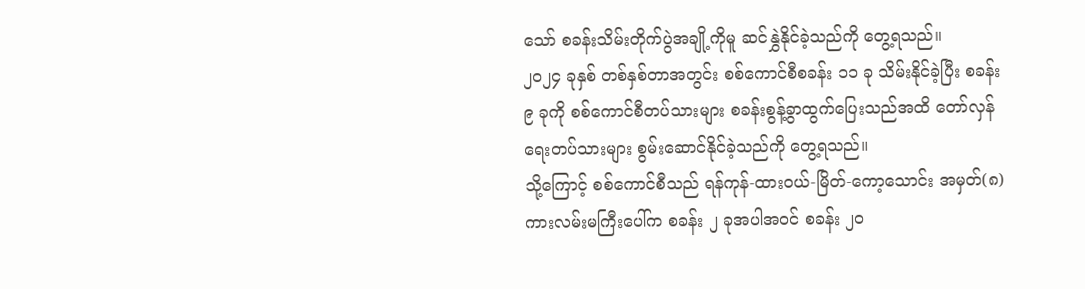သော် စခန်းသိမ်းတိုက်ပွဲအချို့ကိုမူ ဆင်နွှဲနိုင်ခဲ့သည်ကို တွေ့ရသည်။
၂၀၂၄ ခုနှစ် တစ်နှစ်တာအတွင်း စစ်ကောင်စီစခန်း ၁၁ ခု သိမ်းနိုင်ခဲ့ပြီး စခန်း ၉ ခုကို စစ်ကောင်စီတပ်သားများ စခန်းစွန့်ခွာထွက်ပြေးသည်အထိ တော်လှန်ရေးတပ်သားများ စွမ်းဆောင်နိုင်ခဲ့သည်ကို တွေ့ရသည်။
သို့ကြောင့် စစ်ကောင်စီသည် ရန်ကုန်-ထားဝယ်-မြိတ်-ကော့သောင်း အမှတ်(၈) ကားလမ်းမကြီးပေါ်က စခန်း ၂ ခုအပါအဝင် စခန်း ၂၀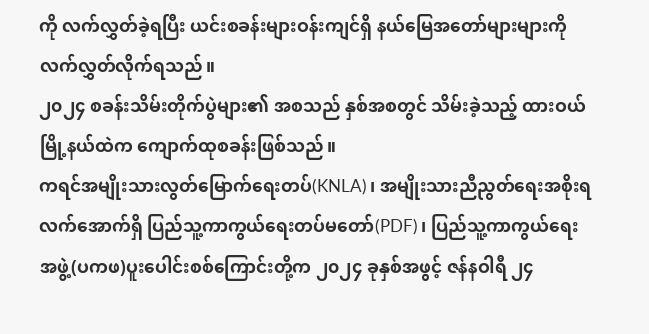ကို လက်လွှတ်ခဲ့ရပြီး ယင်းစခန်းများဝန်းကျင်ရှိ နယ်မြေအတော်များများကို လက်လွှတ်လိုက်ရသည်။
၂၀၂၄ စခန်းသိမ်းတိုက်ပွဲများ၏ အစသည် နှစ်အစတွင် သိမ်းခဲ့သည့် ထားဝယ်မြို့နယ်ထဲက ကျောက်ထုစခန်းဖြစ်သည်။
ကရင်အမျိုးသားလွတ်မြောက်ရေးတပ်(KNLA)၊ အမျိုးသားညီညွတ်ရေးအစိုးရလက်အောက်ရှိ ပြည်သူ့ကာကွယ်ရေးတပ်မတော်(PDF)၊ ပြည်သူ့ကာကွယ်ရေးအဖွဲ့(ပကဖ)ပူးပေါင်းစစ်ကြောင်းတို့က ၂၀၂၄ ခုနှစ်အဖွင့် ဇန်နဝါရီ ၂၄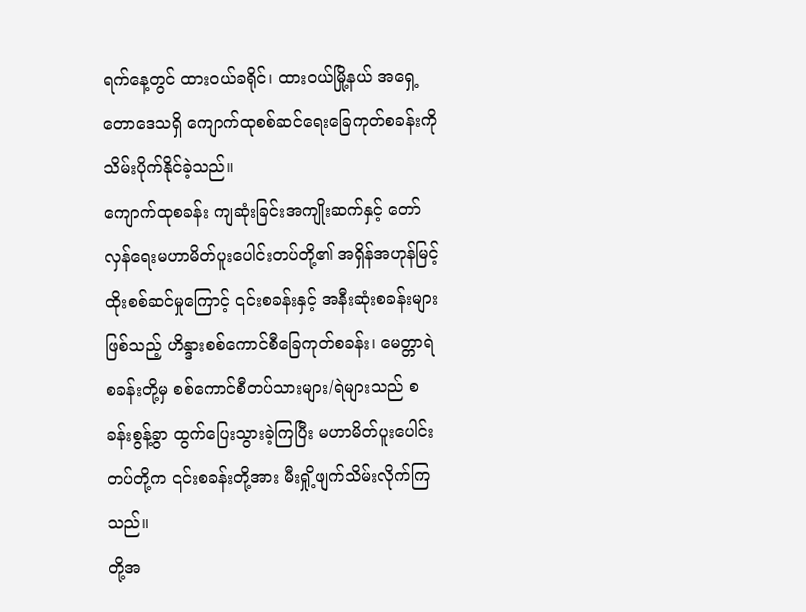ရက်နေ့တွင် ထားဝယ်ခရိုင်၊ ထားဝယ်မြို့နယ် အရှေ့တောဒေသရှိ ကျောက်ထုစစ်ဆင်ရေးခြေကုတ်စခန်းကို သိမ်းပိုက်နိုင်ခဲ့သည်။
ကျောက်ထုစခန်း ကျဆုံးခြင်းအကျိုးဆက်နှင့် တော်လှန်ရေးမဟာမိတ်ပူးပေါင်းတပ်တို့၏ အရှိန်အဟုန်မြင့် ထိုးစစ်ဆင်မှုကြောင့် ၎င်းစခန်းနှင့် အနီးဆုံးစခန်းများဖြစ်သည့် ဟိန္ဒားစစ်ကောင်စီခြေကုတ်စခန်း၊ မေတ္တာရဲစခန်းတို့မှ စစ်ကောင်စီတပ်သားများ/ရဲများသည် စခန်းစွန့်ခွာ ထွက်ပြေးသွားခဲ့ကြပြီး မဟာမိတ်ပူးပေါင်းတပ်တို့က ၎င်းစခန်းတို့အား မီးရှို့ဖျက်သိမ်းလိုက်ကြသည်။
တို့အ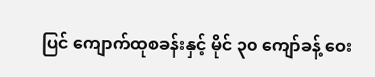ပြင် ကျောက်ထုစခန်းနှင့် မိုင် ၃၀ ကျော်ခန့် ဝေး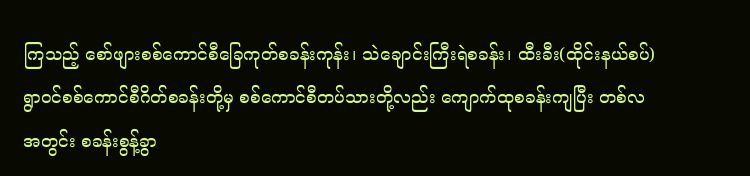ကြသည့် စော်ဖျားစစ်ကောင်စီခြေကုတ်စခန်းကုန်း၊ သဲချောင်းကြီးရဲစခန်း၊ ထီးခီး(ထိုင်းနယ်စပ်)ရွာဝင်စစ်ကောင်စီဂိတ်စခန်းတို့မှ စစ်ကောင်စီတပ်သားတို့လည်း ကျောက်ထုစခန်းကျပြီး တစ်လအတွင်း စခန်းစွန့်ခွာ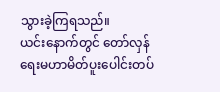သွားခဲ့ကြရသည်။
ယင်းနောက်တွင် တော်လှန်ရေးမဟာမိတ်ပူးပေါင်းတပ်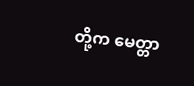တို့က မေတ္တာ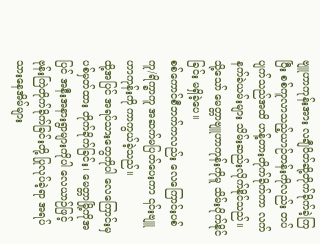ဗျူဟာကုန်းအား လချီပိတ်ဆို့တိုက်ခိုက်ခဲ့ကြပြီး စစ်ကူလာသည့်ယာဉ်တန်းကိုလည်း တပ်ပျက်သည်အထိ ဟန့်တားတိုက်ခိုက်ကာ လက်နက်ခဲယမ်းများ သိမ်းဆည်းလိုက်နိုင်သည်။
သို့သော် မေတ္တာဗျူဟာကုန်းကိုမူ သိမ်းပိုက်နိုင်ခြင်း မရှိခဲ့ပေ။
စစ်ကောင်စီဘက်ကလည်း လေကြောင်းပစ်ကူ/ရိက္ခာကူ အဆက်မပြတ်ပေးကာ ၎င်းဗျူဟာကုန်းကို ကာကွယ်ခဲ့သည်။
ထို့အပြင် အရပ်သားတွေကိုပါ လေကြောင်းမှ ပစ်မှတ်ထား တိုက်ခိုက်ခြင်း၊ မေတ္တာမြို့ကိုအပြင် အနီးအနားရွာများကိုပါ လေယာဉ်ဖြင့် ဗုန်းကြဲတိုက်ခိုက်ခြင်းတို့ ပြုလုပ်ခဲ့ရာ အရပ်သားနေအိမ်များ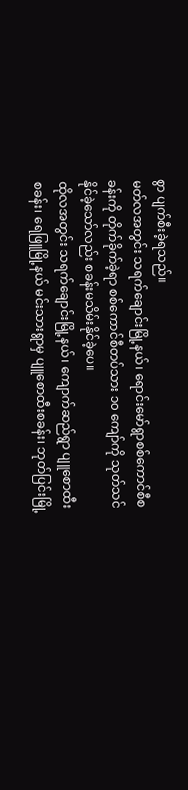စွာ ပျက်စီးခဲ့ရသည်။
မတ်လအတွင်း သရက်ချောင်းမြို့နယ်၊ ရောင်းမော်ရွာစစ်ကောင်စီစခန်းကို တိုက်ခိုက်ခဲ့ရာ စစ်ကောင်စီတပ်သား ၁၀ ကျော်ကို သုတ်သင်နိုင်ခဲ့သော်လည်း စခန်းမသိမ်းနိုင်ခဲ့ပေ။
ထိုလအတွင်း သရက်ချောင်းမြို့နယ်၊ ကျောက်ဆည်ရွာ ပျူစောထီးစခန်း၊ ရေဖြူမြို့နယ် မင်းသားရွာမှ ပျူစောထီးစခန်း၊ ဘုတ်ပြင်းမြို့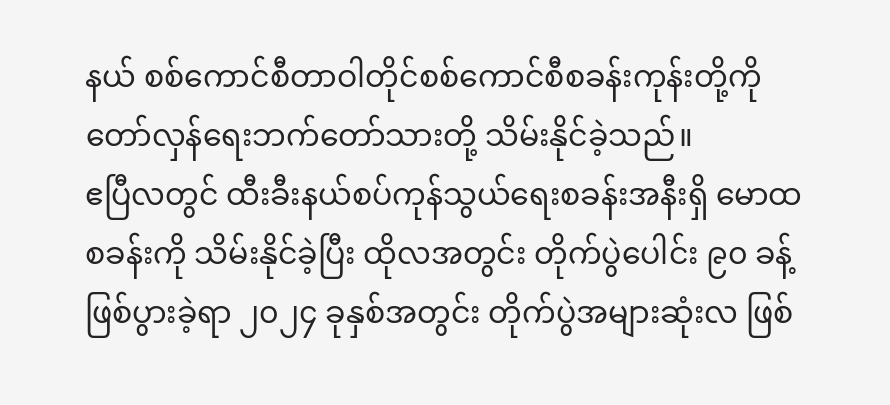နယ် စစ်ကောင်စီတာဝါတိုင်စစ်ကောင်စီစခန်းကုန်းတို့ကို တော်လှန်ရေးဘက်တော်သားတို့ သိမ်းနိုင်ခဲ့သည်။
ဧပြီလတွင် ထီးခီးနယ်စပ်ကုန်သွယ်ရေးစခန်းအနီးရှိ မောထစခန်းကို သိမ်းနိုင်ခဲ့ပြီး ထိုလအတွင်း တိုက်ပွဲပေါင်း ၉၀ ခန့် ဖြစ်ပွားခဲ့ရာ ၂၀၂၄ ခုနှစ်အတွင်း တိုက်ပွဲအများဆုံးလ ဖြစ်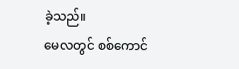ခဲ့သည်။
မေလတွင် စစ်ကောင်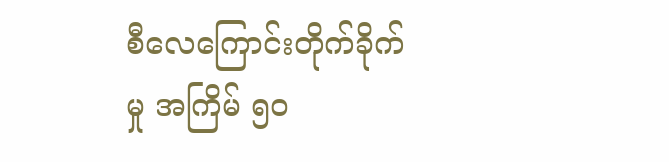စီလေကြောင်းတိုက်ခိုက်မှု အကြိမ် ၅၀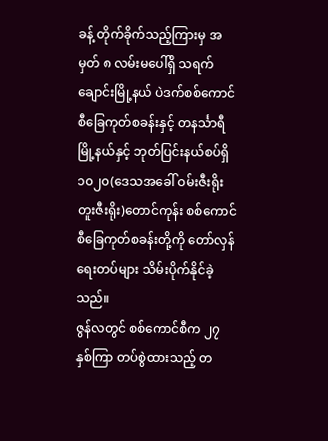ခန့် တိုက်ခိုက်သည့်ကြားမှ အမှတ် ၈ လမ်းမပေါ်ရှိ သရက်ချောင်းမြို့နယ် ပဲဒက်စစ်ကောင်စီခြေကုတ်စခန်းနှင့် တနင်္သာရီမြို့နယ်နှင့် ဘုတ်ပြင်းနယ်စပ်ရှိ ၁၀၂၀(ဒေသအခေါ် ဝမ်းဇီးရိုး တူးဇီးရိုး)တောင်ကုန်း စစ်ကောင်စီခြေကုတ်စခန်းတို့ကို တော်လှန်ရေးတပ်များ သိမ်းပိုက်နိုင်ခဲ့သည်။
ဇွန်လတွင် စစ်ကောင်စီက ၂၇ နှစ်ကြာ တပ်စွဲထားသည့် တ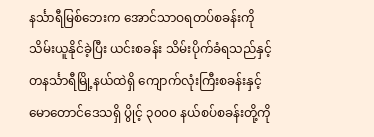နင်္သာရီမြစ်ဘေးက အောင်သာဝရတပ်စခန်းကို သိမ်းယူနိုင်ခဲ့ပြီး ယင်းစခန်း သိမ်းပိုက်ခံရသည်နှင့် တနင်္သာရီမြို့နယ်ထဲရှိ ကျောက်လုံးကြီးစခန်းနှင့် မောတောင်ဒေသရှိ ပွိုင့် ၃၀၀၀ နယ်စပ်စခန်းတို့ကို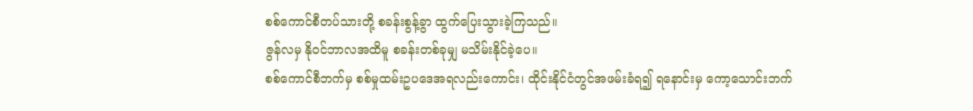စစ်ကောင်စီတပ်သားတို့ စခန်းစွန့်ခွာ ထွက်ပြေးသွားခဲ့ကြသည်။
ဇွန်လမှ နိုဝင်ဘာလအထိမူ စခန်းတစ်ခုမျှ မသိမ်းနိုင်ခဲ့ပေ။
စစ်ကောင်စီဘက်မှ စစ်မှုထမ်းဥပဒေအရလည်းကောင်း၊ ထိုင်းနိုင်ငံတွင်အဖမ်းခံရ၍ ရနောင်းမှ ကော့သောင်းဘက်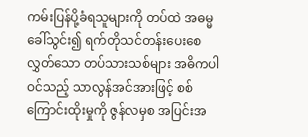ကမ်းပြန်ပို့ခံရသူများကို တပ်ထဲ အဓမ္မ ခေါ်သွင်း၍ ရက်တိုသင်တန်းပေးစေလွှတ်သော တပ်သားသစ်များ အဓိကပါဝင်သည့် သာလွန်အင်အားဖြင့် စစ်ကြောင်းထိုးမှုကို ဇွန်လမှစ အပြင်းအ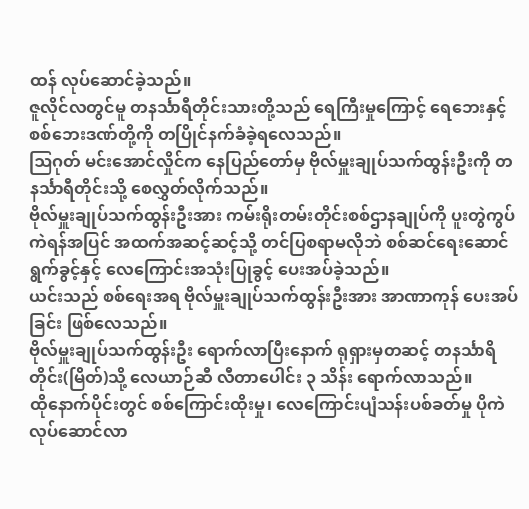ထန် လုပ်ဆောင်ခဲ့သည်။
ဇူလိုင်လတွင်မူ တနင်္သာရီတိုင်းသားတို့သည် ရေကြီးမှုကြောင့် ရေဘေးနှင့် စစ်ဘေးဒဏ်တို့ကို တပြိုင်နက်ခံခဲ့ရလေသည်။
ဩဂုတ် မင်းအောင်လှိုင်က နေပြည်တော်မှ ဗိုလ်မှူးချုပ်သက်ထွန်းဦးကို တနင်္သာရီတိုင်းသို့ စေလွှတ်လိုက်သည်။
ဗိုလ်မှူးချုပ်သက်ထွန်းဦးအား ကမ်းရိုးတမ်းတိုင်းစစ်ဌာနချုပ်ကို ပူးတွဲကွပ်ကဲရန်အပြင် အထက်အဆင့်ဆင့်သို့ တင်ပြစရာမလိုဘဲ စစ်ဆင်ရေးဆောင်ရွက်ခွင့်နှင့် လေကြောင်းအသုံးပြုခွင့် ပေးအပ်ခဲ့သည်။
ယင်းသည် စစ်ရေးအရ ဗိုလ်မှူးချုပ်သက်ထွန်းဦးအား အာဏာကုန် ပေးအပ်ခြင်း ဖြစ်လေသည်။
ဗိုလ်မှူးချုပ်သက်ထွန်းဦး ရောက်လာပြီးနောက် ရုရှားမှတဆင့် တနင်္သာရိတိုင်း(မြိတ်)သို့ လေယာဉ်ဆီ လီတာပေါင်း ၃ သိန်း ရောက်လာသည်။
ထိုနောက်ပိုင်းတွင် စစ်ကြောင်းထိုးမှု၊ လေကြောင်းပျံသန်းပစ်ခတ်မှု ပိုကဲလုပ်ဆောင်လာ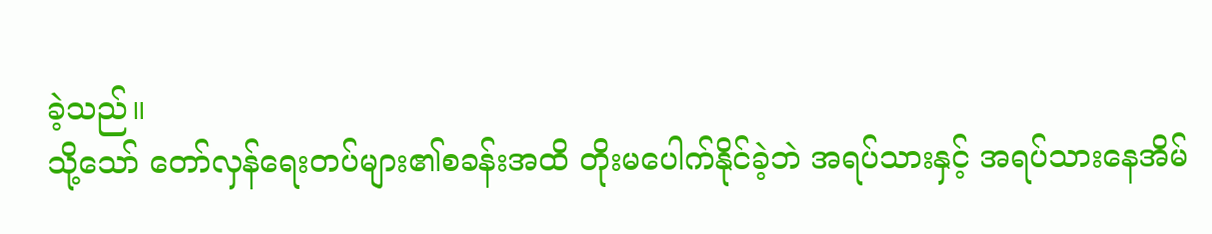ခဲ့သည်။
သို့သော် တော်လှန်ရေးတပ်များ၏စခန်းအထိ တိုးမပေါက်နိုင်ခဲ့ဘဲ အရပ်သားနှင့် အရပ်သားနေအိမ်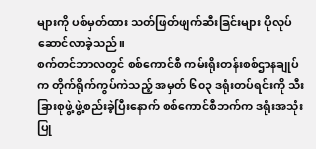များကို ပစ်မှတ်ထား သတ်ဖြတ်ဖျက်ဆီးခြင်းများ ပိုလုပ်ဆောင်လာခဲ့သည်။
စက်တင်ဘာလတွင် စစ်ကောင်စီ ကမ်းရိုးတန်းစစ်ဌာနချုပ်က တိုက်ရိုက်ကွပ်ကဲသည့် အမှတ် ၆၀၃ ဒရုံးတပ်ရင်းကို သီးခြားစုဖွဲ့ ဖွဲ့စည်းခဲ့ပြီးနောက် စစ်ကောင်စီဘက်က ဒရုံးအသုံးပြု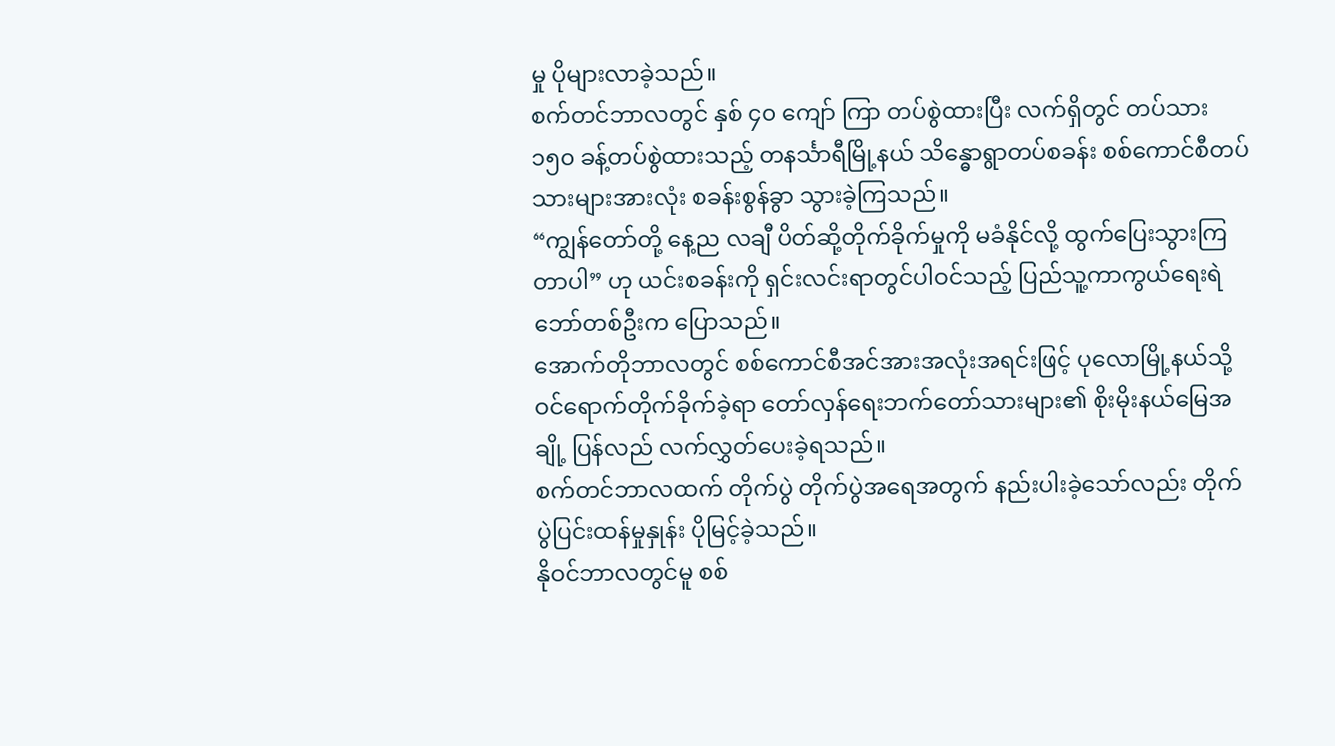မှု ပိုများလာခဲ့သည်။
စက်တင်ဘာလတွင် နှစ် ၄၀ ကျော် ကြာ တပ်စွဲထားပြီး လက်ရှိတွင် တပ်သား ၁၅၀ ခန့်တပ်စွဲထားသည့် တနင်္သာရီမြို့နယ် သိန္ဓောရွာတပ်စခန်း စစ်ကောင်စီတပ်သားများအားလုံး စခန်းစွန်ခွာ သွားခဲ့ကြသည်။
“ကျွန်တော်တို့ နေ့ည လချီ ပိတ်ဆို့တိုက်ခိုက်မှုကို မခံနိုင်လို့ ထွက်ပြေးသွားကြတာပါ” ဟု ယင်းစခန်းကို ရှင်းလင်းရာတွင်ပါဝင်သည့် ပြည်သူ့ကာကွယ်ရေးရဲဘော်တစ်ဦးက ပြောသည်။
အောက်တိုဘာလတွင် စစ်ကောင်စီအင်အားအလုံးအရင်းဖြင့် ပုလောမြို့နယ်သို့ ဝင်ရောက်တိုက်ခိုက်ခဲ့ရာ တော်လှန်ရေးဘက်တော်သားများ၏ စိုးမိုးနယ်မြေအချို့ ပြန်လည် လက်လွှတ်ပေးခဲ့ရသည်။
စက်တင်ဘာလထက် တိုက်ပွဲ တိုက်ပွဲအရေအတွက် နည်းပါးခဲ့သော်လည်း တိုက်ပွဲပြင်းထန်မှုနှုန်း ပိုမြင့်ခဲ့သည်။
နိုဝင်ဘာလတွင်မူ စစ်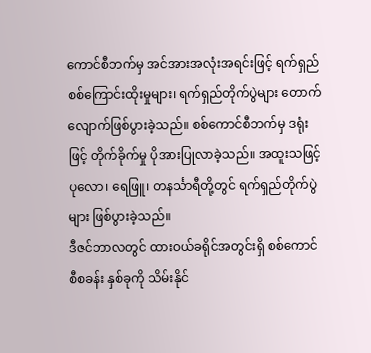ကောင်စီဘက်မှ အင်အားအလုံးအရင်းဖြင့် ရက်ရှည်စစ်ကြောင်းထိုးမှုများ၊ ရက်ရှည်တိုက်ပွဲများ တောက်လျောက်ဖြစ်ပွားခဲ့သည်။ စစ်ကောင်စီဘက်မှ ဒရုံးဖြင့် တိုက်ခိုက်မှု ပိုအားပြုလာခဲ့သည်။ အထူးသဖြင့် ပုလော၊ ရေဖြူ၊ တနင်္သာရီတို့တွင် ရက်ရှည်တိုက်ပွဲများ ဖြစ်ပွားခဲ့သည်။
ဒီဇင်ဘာလတွင် ထားဝယ်ခရိုင်အတွင်းရှိ စစ်ကောင်စီစခန်း နှစ်ခုကို သိမ်းနိုင်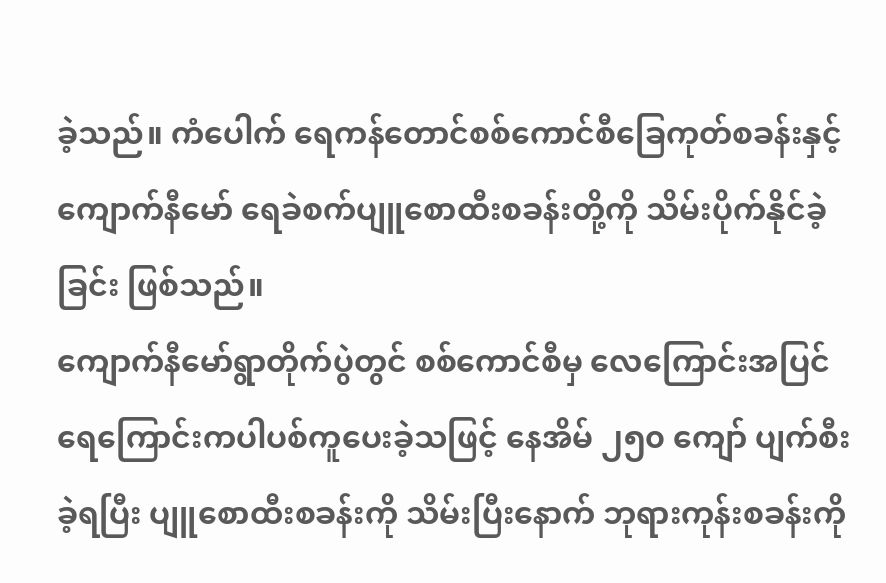ခဲ့သည်။ ကံပေါက် ရေကန်တောင်စစ်ကောင်စီခြေကုတ်စခန်းနှင့် ကျောက်နီမော် ရေခဲစက်ပျူစောထီးစခန်းတို့ကို သိမ်းပိုက်နိုင်ခဲ့ခြင်း ဖြစ်သည်။
ကျောက်နီမော်ရွာတိုက်ပွဲတွင် စစ်ကောင်စီမှ လေကြောင်းအပြင် ရေကြောင်းကပါပစ်ကူပေးခဲ့သဖြင့် နေအိမ် ၂၅၀ ကျော် ပျက်စီးခဲ့ရပြီး ပျူစောထီးစခန်းကို သိမ်းပြီးနောက် ဘုရားကုန်းစခန်းကို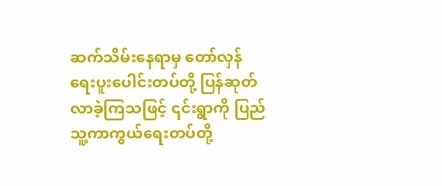ဆက်သိမ်းနေရာမှ တော်လှန်ရေးပူးပေါင်းတပ်တို့ ပြန်ဆုတ်လာခဲ့ကြသဖြင့် ၎င်းရွာကို ပြည်သူ့ကာကွယ်ရေးတပ်တို့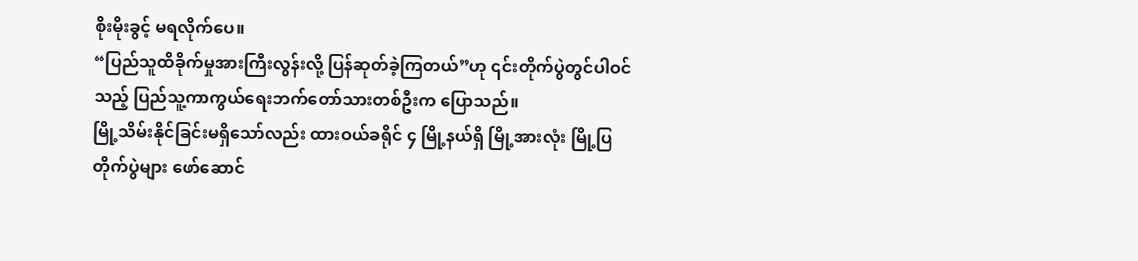စိုးမိုးခွင့် မရလိုက်ပေ။
“ပြည်သူထိခိုက်မှုအားကြီးလွန်းလို့ ပြန်ဆုတ်ခဲ့ကြတယ်”ဟု ၎င်းတိုက်ပွဲတွင်ပါဝင်သည့် ပြည်သူ့ကာကွယ်ရေးဘက်တော်သားတစ်ဦးက ပြောသည်။
မြို့သိမ်းနိုင်ခြင်းမရှိသော်လည်း ထားဝယ်ခရိုင် ၄ မြို့နယ်ရှိ မြို့အားလုံး မြို့ပြတိုက်ပွဲများ ဖော်ဆောင်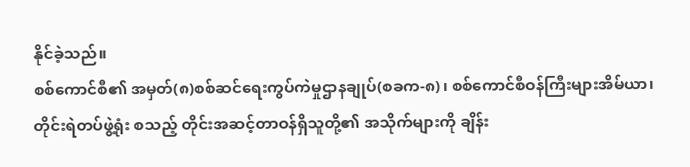နိုင်ခဲ့သည်။
စစ်ကောင်စီ၏ အမှတ်(၈)စစ်ဆင်ရေးကွပ်ကဲမှုဌာနချုပ်(စခက-၈)၊ စစ်ကောင်စီဝန်ကြီးများအိမ်ယာ၊ တိုင်းရဲတပ်ဖွဲ့ရုံး စသည့် တိုင်းအဆင့်တာဝန်ရှိသူတို့၏ အသိုက်များကို ချိန်း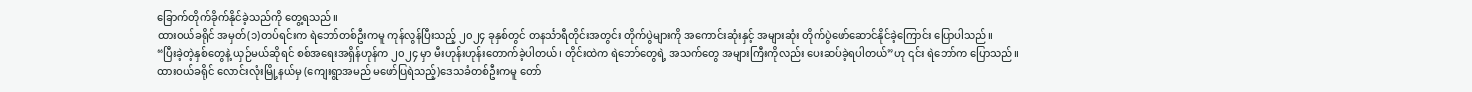ခြောက်တိုက်ခိုက်နိုင်ခဲ့သည်ကို တွေ့ရသည်။
ထားဝယ်ခရိုင် အမှတ်(၁)တပ်ရင်းက ရဲဘော်တစ်ဦးကမူ ကုန်လွန်ပြီးသည့် ၂၀၂၄ ခုနှစ်တွင် တနင်္သာရီတိုင်းအတွင်း တိုက်ပွဲများကို အကောင်းဆုံးနှင့် အများဆုံး တိုက်ပွဲဖော်ဆောင်နိုင်ခဲ့ကြောင်း ပြောပါသည်။
“ပြီးခဲ့တဲ့နှစ်တွေနဲ့ ယှဉ်မယ်ဆိုရင် စစ်အရေးအရှိန်ဟုန်က ၂၀၂၄ မှာ မီးဟုန်းဟုန်းတောက်ခဲ့ပါတယ်၊ တိုင်းထဲက ရဲဘော်တွေရဲ့ အသက်တွေ အများကြီးကိုလည်း ပေးဆပ်ခဲ့ရပါတယ်”ဟု ၎င်း ရဲဘော်က ပြောသည်။
ထားဝယ်ခရိုင် လောင်းလုံးမြို့နယ်မှ (ကျေးရွာအမည် မဖော်ပြရဲသည့်)ဒေသခံတစ်ဦးကမူ တော်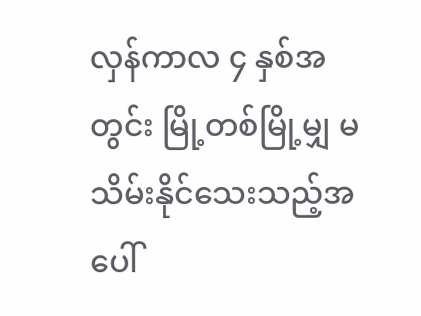လှန်ကာလ ၄ နှစ်အတွင်း မြို့တစ်မြို့မျှ မသိမ်းနိုင်သေးသည့်အပေါ်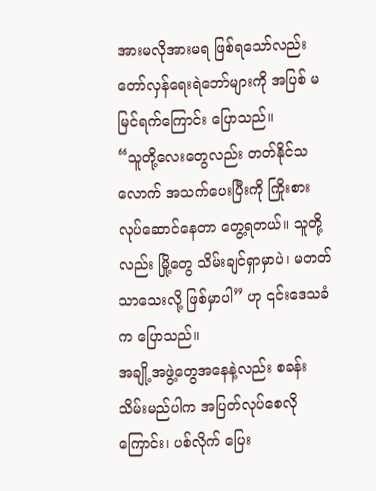အားမလိုအားမရ ဖြစ်ရသော်လည်း တော်လှန်ရေးရဲဘော်များကို အပြစ် မမြင်ရက်ကြောင်း ပြောသည်။
“သူတို့လေးတွေလည်း တတ်နိုင်သလောက် အသက်ပေးပြီးကို ကြိုးစားလုပ်ဆောင်နေတာ တွေ့ရတယ်။ သူတို့လည်း မြို့တွေ သိမ်းချင်ရှာမှာပဲ၊ မတတ်သာသေးလို့ ဖြစ်မှာပါ” ဟု ၎င်းဒေသခံက ပြောသည်။
အချို့အဖွဲ့တွေအနေနဲ့လည်း စခန်းသိမ်းမည်ပါက အပြတ်လုပ်စေလိုကြောင်း၊ ပစ်လိုက် ပြေး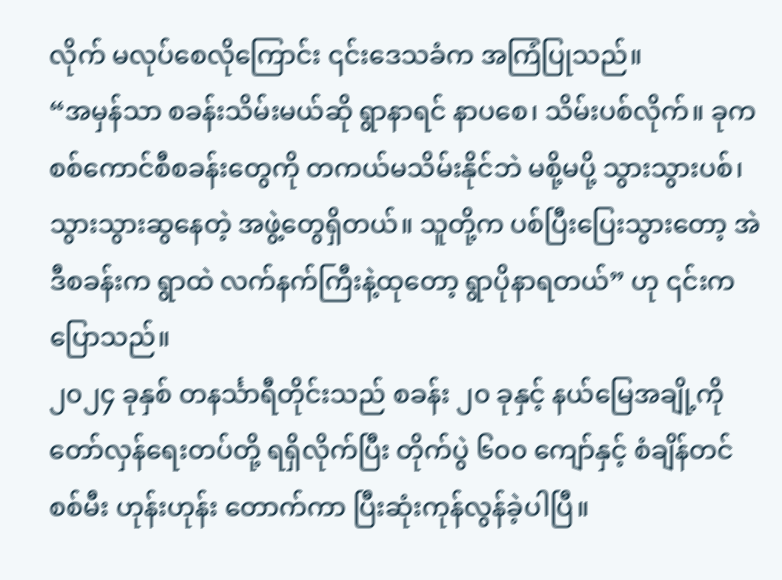လိုက် မလုပ်စေလိုကြောင်း ၎င်းဒေသခံက အကြံပြုသည်။
“အမှန်သာ စခန်းသိမ်းမယ်ဆို ရွာနာရင် နာပစေ၊ သိမ်းပစ်လိုက်။ ခုက စစ်ကောင်စီစခန်းတွေကို တကယ်မသိမ်းနိုင်ဘဲ မစို့မပို့ သွားသွားပစ်၊ သွားသွားဆွနေတဲ့ အဖွဲ့တွေရှိတယ်။ သူတို့က ပစ်ပြီးပြေးသွားတော့ အဲဒီစခန်းက ရွာထဲ လက်နက်ကြီးနဲ့ထုတော့ ရွာပိုနာရတယ်” ဟု ၎င်းက ပြောသည်။
၂၀၂၄ ခုနှစ် တနင်္သာရီတိုင်းသည် စခန်း ၂၀ ခုနှင့် နယ်မြေအချို့ကို တော်လှန်ရေးတပ်တို့ ရရှိလိုက်ပြီး တိုက်ပွဲ ၆၀၀ ကျော်နှင့် စံချိန်တင် စစ်မီး ဟုန်းဟုန်း တောက်ကာ ပြီးဆုံးကုန်လွန်ခဲ့ပါပြီ။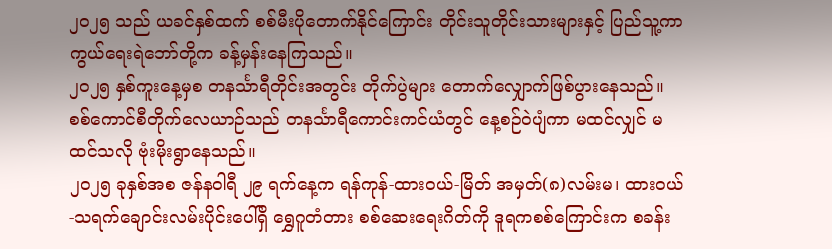၂၀၂၅ သည် ယခင်နှစ်ထက် စစ်မီးပိုတောက်နိုင်ကြောင်း တိုင်းသူတိုင်းသားများနှင့် ပြည်သူ့ကာကွယ်ရေးရဲဘော်တို့က ခန့်မှန်းနေကြသည်။
၂၀၂၅ နှစ်ကူးနေ့မှစ တနင်္သာရီတိုင်းအတွင်း တိုက်ပွဲများ တောက်လျှောက်ဖြစ်ပွားနေသည်။
စစ်ကောင်စီတိုက်လေယာဉ်သည် တနင်္သာရီကောင်းကင်ယံတွင် နေ့စဉ်ဝဲပျံကာ မထင်လျှင် မထင်သလို ဗုံးမိုးရွာနေသည်။
၂၀၂၅ ခုနှစ်အစ ဇန်နဝါရီ ၂၉ ရက်နေ့က ရန်ကုန်-ထားဝယ်-မြိတ် အမှတ်(၈)လမ်းမ၊ ထားဝယ်-သရက်ချောင်းလမ်းပိုင်းပေါ်ရှိ ရွှေဂူတံတား စစ်ဆေးရေးဂိတ်ကို ဒူရကစစ်ကြောင်းက စခန်း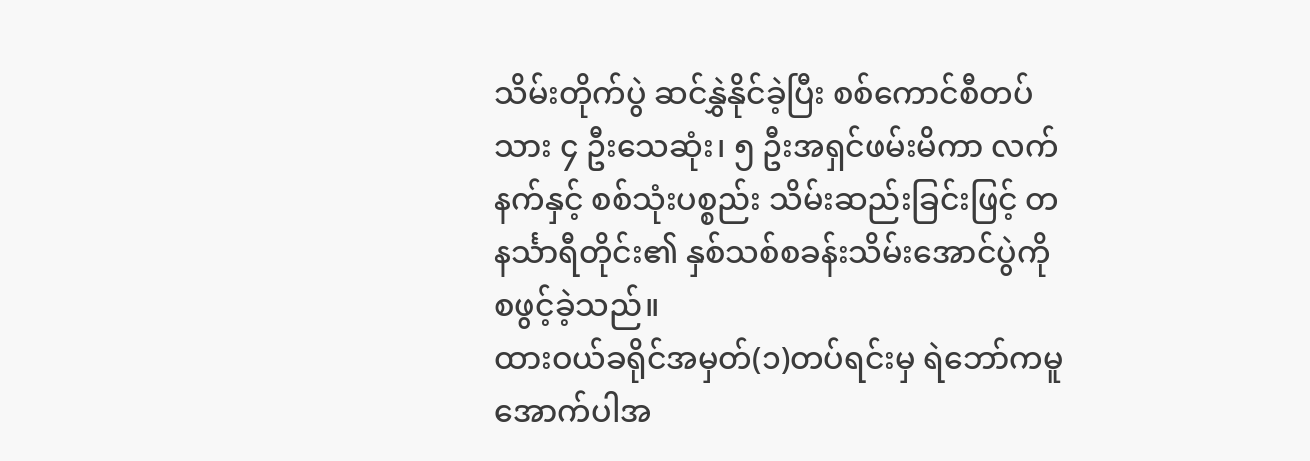သိမ်းတိုက်ပွဲ ဆင်နွှဲနိုင်ခဲ့ပြီး စစ်ကောင်စီတပ်သား ၄ ဦးသေဆုံး၊ ၅ ဦးအရှင်ဖမ်းမိကာ လက်နက်နှင့် စစ်သုံးပစ္စည်း သိမ်းဆည်းခြင်းဖြင့် တနင်္သာရီတိုင်း၏ နှစ်သစ်စခန်းသိမ်းအောင်ပွဲကို စဖွင့်ခဲ့သည်။
ထားဝယ်ခရိုင်အမှတ်(၁)တပ်ရင်းမှ ရဲဘော်ကမူ အောက်ပါအ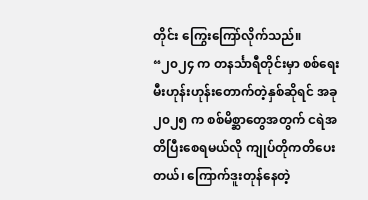တိုင်း ကြွေးကြော်လိုက်သည်။
“၂၀၂၄ က တနင်္သာရီတိုင်းမှာ စစ်ရေးမီးဟုန်းဟုန်းတောက်တဲ့နှစ်ဆိုရင် အခု၂၀၂၅ က စစ်မိစ္ဆာတွေအတွက် ငရဲအတိပြီးစေရမယ်လို ကျုပ်တိုကတိပေးတယ်၊ ကြောက်ဒူးတုန်နေတဲ့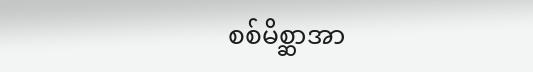စစ်မိစ္ဆာအာ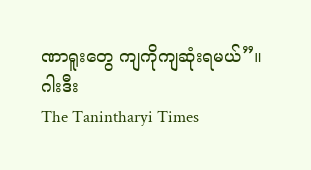ဏာရူးတွေ ကျကိုကျဆုံးရမယ်”။
ဂါးဒီး
The Tanintharyi Times